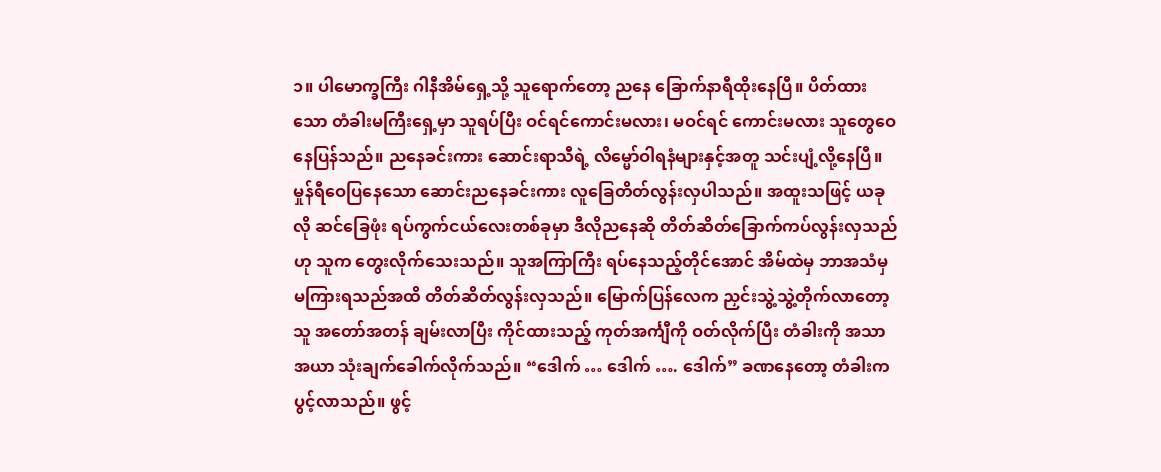၁။ ပါမောက္ခကြီး ဂါနီအိမ်ရှေ့သို့ သူရောက်တော့ ညနေ ခြောက်နာရီထိုးနေပြီ။ ပိတ်ထားသော တံခါးမကြီးရှေ့မှာ သူရပ်ပြီး ဝင်ရင်ကောင်းမလား၊ မဝင်ရင် ကောင်းမလား သူတွေဝေနေပြန်သည်။ ညနေခင်းကား ဆောင်းရာသီရဲ့ လိမ္မော်ဝါရနံများနှင့်အတူ သင်းပျံ့လို့နေပြီ။ မှုန်ရီဝေပြနေသော ဆောင်းညနေခင်းကား လူခြေတိတ်လွန်းလှပါသည်။ အထူးသဖြင့် ယခုလို ဆင်ခြေဖုံး ရပ်ကွက်ငယ်လေးတစ်ခုမှာ ဒီလိုညနေဆို တိတ်ဆိတ်ခြောက်ကပ်လွန်းလှသည်ဟု သူက တွေးလိုက်သေးသည်။ သူအကြာကြီး ရပ်နေသည့်တိုင်အောင် အိမ်ထဲမှ ဘာအသံမှ မကြားရသည်အထိ တိတ်ဆိတ်လွန်းလှသည်။ မြောက်ပြန်လေက ညှင်းသွဲ့သွဲ့တိုက်လာတော့ သူ အတော်အတန် ချမ်းလာပြီး ကိုင်ထားသည့် ကုတ်အင်္ကျီကို ဝတ်လိုက်ပြီး တံခါးကို အသာအယာ သုံးချက်ခေါက်လိုက်သည်။ “ဒေါက် … ဒေါက် …. ဒေါက်” ခဏနေတော့ တံခါးက ပွင့်လာသည်။ ဖွင့်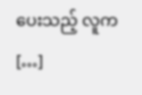ပေးသည့် လူက […]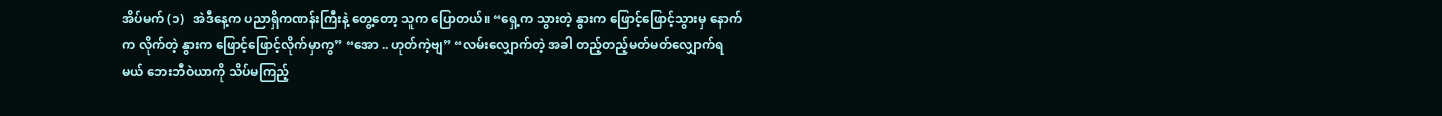အိပ်မက် (၁)   အဲဒီနေ့က ပညာရှိကဏန်းကြီးနဲ့ တွေ့တော့ သူက ပြောတယ်။ “ရှေ့က သွားတဲ့ နွားက ဖြောင့်ဖြောင့်သွားမှ နောက်က လိုက်တဲ့ နွားက ဖြောင့်ဖြောင့်လိုက်မှာကွ” “အော .. ဟုတ်ကဲ့ဗျ” “လမ်းလျှောက်တဲ့ အခါ တည့်တည့်မတ်မတ်လျှောက်ရမယ် ဘေးဘီဝဲယာကို သိပ်မကြည့်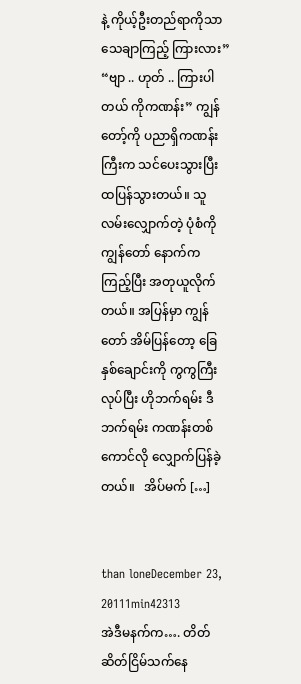နဲ့ ကိုယ့်ဦးတည်ရာကိုသာ သေချာကြည့် ကြားလား” “ဗျာ .. ဟုတ် .. ကြားပါတယ် ကိုကဏန်း” ကျွန်တော့်ကို ပညာရှိကဏန်းကြီးက သင်ပေးသွားပြီး ထပြန်သွားတယ်။ သူ လမ်းလျှောက်တဲ့ ပုံစံကို ကျွန်တော် နောက်က ကြည့်ပြီး အတုယူလိုက်တယ်။ အပြန်မှာ ကျွန်တော် အိမ်ပြန်တော့ ခြေနှစ်ချောင်းကို ကွကွကြီးလုပ်ပြီး ဟိုဘက်ရမ်း ဒီဘက်ရမ်း ကဏန်းတစ်ကောင်လို လျှောက်ပြန်ခဲ့တယ်။   အိပ်မက် […]


than loneDecember 23, 20111min42313
အဲဒီမနက်က…. တိတ်ဆိတ်ငြိမ်သက်နေ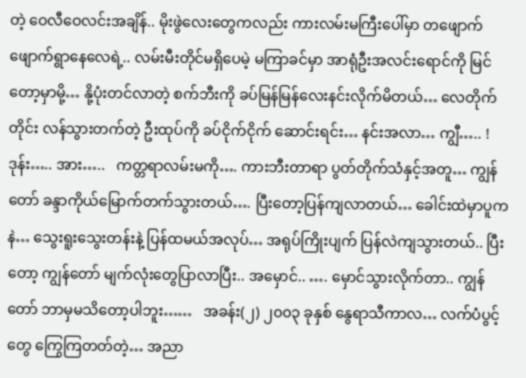တဲ့ ဝေလီဝေလင်းအချိန်.. မိုးဖွဲလေးတွေကလည်း ကားလမ်းမကြီးပေါ်မှာ တဖျောက်ဖျောက်ရွာနေလေရဲ့.. လမ်းမီးတိုင်မရှိပေမဲ့ မကြာခင်မှာ အာရုံဦးအလင်းရောင်ကို မြင်တော့မှာမို့… နို့ပုံးတင်လာတဲ့ စက်ဘီးကို ခပ်မြန်မြန်လေးနင်းလိုက်မိတယ်… လေတိုက်တိုင်း လန်သွားတက်တဲ့ ဦးထုပ်ကို ခပ်ငိုက်ငိုက် ဆောင်းရင်း… နင်းအလာ… ကျွီ….. !    ဒုန်း….. အား…..   ကတ္တရာလမ်းမကို…. ကားဘီးတာရာ ပွတ်တိုက်သံနှင့်အတူ… ကျွန်တော် ခန္ဒာကိုယ်မြောက်တက်သွားတယ်…. ပြီးတော့ပြန်ကျလာတယ်… ခေါင်းထဲမှာပူကနဲ… သွေးရူးသွေးတန်းနဲ့ ပြန်ထမယ်အလုပ်… အရုပ်ကြိုးပျက် ပြန်လဲကျသွားတယ်.. ပြီးတော့ ကျွန်တော် မျက်လုံးတွေပြာလာပြီး.. အမှောင်.. …. မှောင်သွားလိုက်တာ.. ကျွန်တော် ဘာမှမသိတော့ပါဘူး……   အခန်း(၂) ၂၀၀၃ ခုနှစ် နွေရာသီကာလ… လက်ပံပွင့်တွေ ကြွေကြတတ်တဲ့… အညာ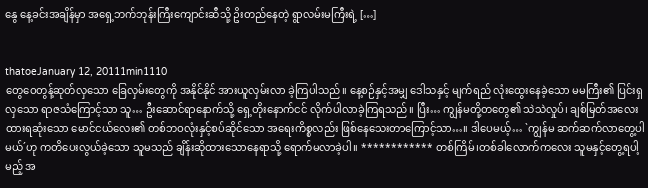နွေ နေ့ခင်းအချိန်မှာ အရှေ့ဘက်ဘုန်းကြီးကျောင်းဆီသို့ ဥိးတည်နေတဲ့ ရွာလမ်းမကြီးရဲ့ […]


thatoeJanuary 12, 20111min1110
တွေဝေတွန့်ဆုတ်လှသော ခြေလှမ်းတွေကို အနိုင်နိုင် အားယူလှမ်းလာ ခဲ့ကြပါသည်။ နေ့စဉ်နှင့်အမျှ ဒေါသနှင့် မျက်ရည် လုံးထွေးနေခဲ့သော မမကြီး၏ ပြင်းရှလှသော ရာဇသံကြောင့်သာ သူ… ဦးဆောင်ရာနောက်သို့ ရှေ့တိုးနောက်ငင် လိုက်ပါလာခဲ့ကြရသည်။ ပြီး… ကျွန်မတို့တတွေ၏ သဲသဲလှုပ်၊ ချစ်မြတ်အလေးထားရဆုံးသော မောင်ငယ်လေး၏ တစ်ဘဝလုံးနှင့်စပ်ဆိုင်သော အရေးကိစ္စလည်း ဖြစ်နေသေးတာကြောင့်သာ…။ ဒါပေမယ့်… `ကျွန်မ ဆက်ဆက်လာတွေ့ပါမယ်´ဟု ကတိပေးလွယ်ခဲ့သော သူမသည် ချိန်းဆိုထားသောနေရာသို့ ရောက်မလာခဲ့ပါ။ ************ တစ်ကြိမ်၊တစ်ခါလောက်ကလေး သူမနှင့်တွေ့ရပါ့မည့် အ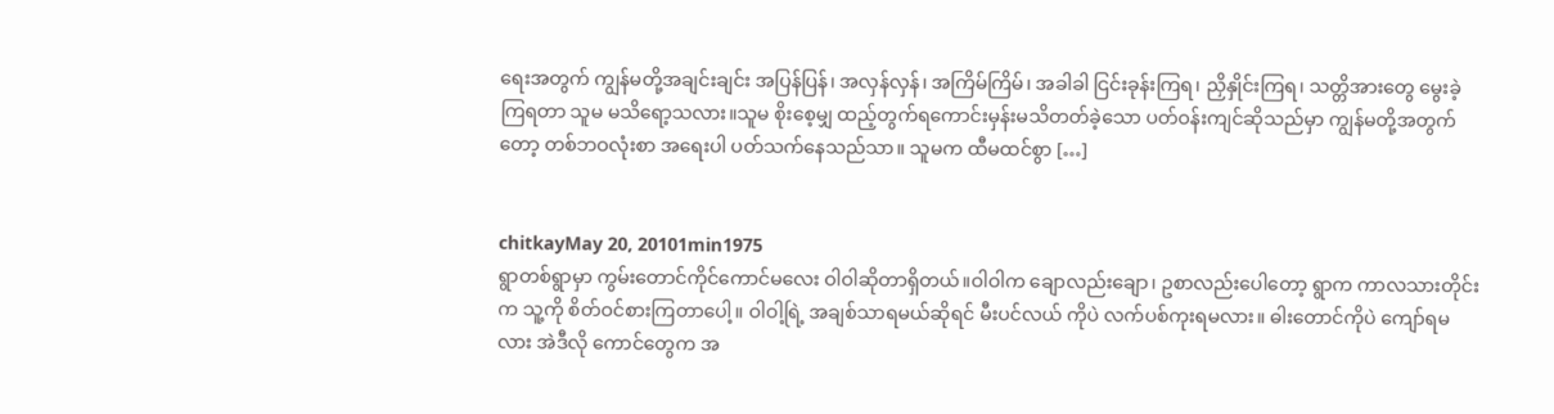ရေးအတွက် ကျွန်မတို့အချင်းချင်း အပြန်ပြန်၊ အလှန်လှန်၊ အကြိမ်ကြိမ်၊ အခါခါ ငြင်းခုန်းကြရ၊ ညှိနှိုင်းကြရ၊ သတ္တိအားတွေ မွေးခဲ့ကြရတာ သူမ မသိရော့သလား။သူမ စိုးစေ့မျှ ထည့်တွက်ရကောင်းမှန်းမသိတတ်ခဲ့သော ပတ်ဝန်းကျင်ဆိုသည်မှာ ကျွန်မတို့အတွက်တော့ တစ်ဘဝလုံးစာ အရေးပါ ပတ်သက်နေသည်သာ။ သူမက ထီမထင်စွာ […]


chitkayMay 20, 20101min1975
ရွာတစ်ရွာမှာ ကွမ်းတောင်ကိုင်ကောင်မလေး ဝါဝါဆိုတာရှိတယ်။ဝါဝါက ချောလည်းချော၊ ဥစာလည်းပေါတော့ ရွာက ကာလသားတိုင်းက သူ့ကို စိတ်ဝင်စားကြတာပေါ့။ ဝါဝါ့ရြဲ့ အချစ်သာရမယ်ဆိုရင် မီးပင်လယ် ကိုပဲ လက်ပစ်ကုးရမလား။ ဓါးတောင်ကိုပဲ ကျော်ရမလား အဲဒီလို ကောင်တွေက အ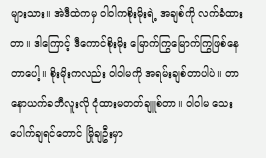များသား။ အဲဒီထဲကမှ ဝါဝါကစိုးမိုးရဲ့ အချစ်ကို လက်ခံထားတာ။ ဒါကြောင့် ဒီကောင်စိုးမိုး မြောက်ကြွမြောက်ကြွဖြစ်နေတာပေါ့။ စိုးမိုးကလည်း ဝါဝါမကို အရမ်းချစ်တာပါပဲ။ တာနောယက်ခဘီလူးလို ငုံထားမတတ်ချူစ်တာ။ ဝါဝါမ သေးပေါက်ချရင်တောင် မြိုချဦးမှာ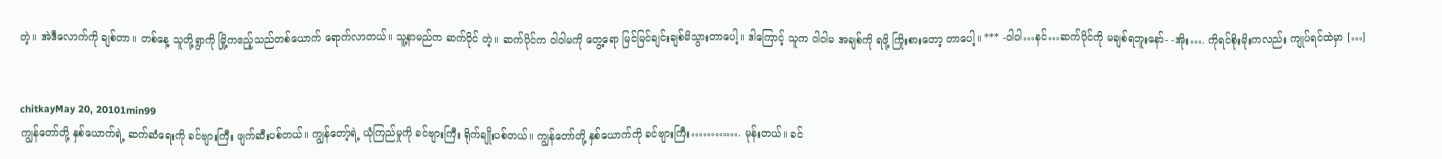တဲ့။ အဲဒီလောက်ကို ချစ်တာ။ တစ်နေ့ သူတို့ရွာကို မြို့ကဧည့်သည်တစ်ယောက် ရောက်လာတယ်။ သူ့နာမည်က ဆက်ပိုင် တဲ့။ ဆက်ပိုင်က ဝါဝါမကို တွေ့ရော မြင်မြင်ချင်းချစ်မိသွားတာပေါ့။ ဒါကြောင့် သူက ဝါဝါမ အချစ်ကို ရဖို့ ကြိုးစားတော့ တာပေါ့။ *** -ဝါဝါ…နင်…ဆက်ပိုင်ကို မချစ်ရဘူးနော်- -အိုး…. ကိုရင်စိုးမိုးကလည်း ကျုပ်ရင်ထဲမှာ […]


chitkayMay 20, 20101min99
ကျွန်တော်တို့ နှစ်ယောက်ရဲ့ ဆက်ဆံရေးကို ခင်ဗျားကြီး ဖျက်ဆီးပစ်တယ်။ ကျွန်တော့်ရဲ့ ယုံကြည်မှုကို ခင်ဗျားကြီး ရိုက်ချိုးပစ်တယ်။ ကျွန်တော်တို့ နှစ်ယောက်ကို ခင်ဗျားကြီး…………. မုန်းတယ်။ ခင်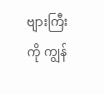ဗျားကြီးကို ကျွန်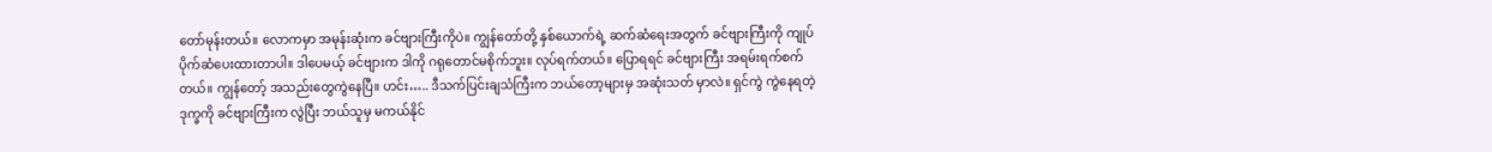တော်မုန်းတယ်။ လောကမှာ အမုန်းဆုံးက ခင်ဗျားကြီးကိုပဲ။ ကျွန်တော်တို့ နှစ်ယောက်ရဲ့ ဆက်ဆံရေးအတွက် ခင်ဗျားကြီးကို ကျုပ် ပိုက်ဆံပေးထားတာပါ။ ဒါပေမယ့် ခင်ဗျားက ဒါကို ဂရုတောင်မစိုက်ဘူး။ လုပ်ရက်တယ်။ ပြောရရင် ခင်ဗျားကြီး အရမ်းရက်စက်တယ်။ ကျွန်တော့် အသည်းတွေကွဲနေပြီ။ ဟင်း….. ဒီသက်ပြင်းချသံကြီးက ဘယ်တော့များမှ အဆုံးသတ် မှာလဲ။ ရှင်ကွဲ ကွဲနေရတဲ့ ဒုက္ခကို ခင်ဗျားကြီးက လွဲပြီး ဘယ်သူမှ မကယ်နိုင်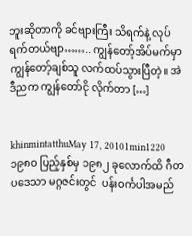ဘူးဆိုတာကို ခင်ဗျားကြီး သိရက်နဲ့ လုပ်ရက်တယ်ဗျာ…….. ကျွန်တော့်အိပ်မက်မှာ ကျွန်တော့်ချစ်သူ လက်ထပ်သွားပြီတဲ့။ အဲဒီညက ကျွန်တော်ငို လိုက်တာ […]


khinmintatthuMay 17, 20101min1220
၁၉၈ဝ ပြည့်နှစ်မှ ၁၉၈၂ ခုလောက်ထိ ဂီတပဒေသာ မဂ္ဂဇင်းတွင်  ပန်းဝင်္ကပါအမည်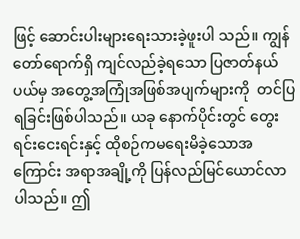ဖြင့် ဆောင်းပါးများရေးသားခဲ့ဖူးပါ သည်။ ကျွန်တော်ရောက်ရှိ ကျင်လည်ခဲ့ရသော ပြဇာတ်နယ်ပယ်မှ အတွေ့အကြုံအဖြစ်အပျက်များကို  တင်ပြရခြင်းဖြစ်ပါသည်။ ယခု နောက်ပိုင်းတွင် တွေးရင်းငေးရင်းနှင့် ထိုစဉ်ကမရေးမိခဲ့သောအကြောင်း အရာအချို့ကို ပြန်လည်မြင်ယောင်လာပါသည်။ ဤ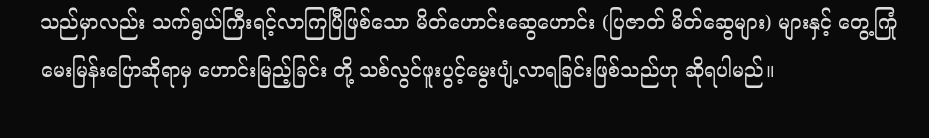သည်မှာလည်း သက်ရွယ်ကြီးရင့်လာကြပြီဖြစ်သော မိတ်ဟောင်းဆွေဟောင်း (ပြဇာတ် မိတ်ဆွေများ) များနှင့် တွေ့ကြုံမေးမြန်းပြောဆိုရာမှ ဟောင်းမြည့်ခြင်း တို့ သစ်လွင်ဖူးပွင့်မွေးပျံ့လာရခြင်းဖြစ်သည်ဟု ဆိုရပါမည်။